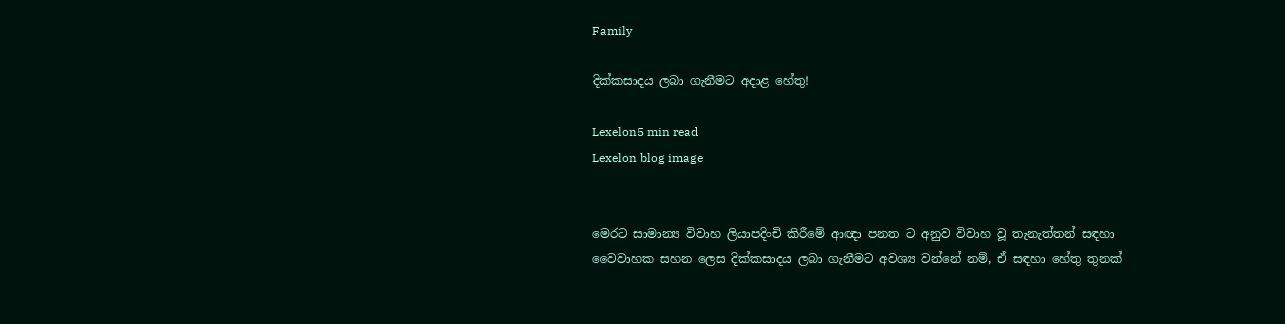Family

දික්කසාදය ලබා ගැනීමට අදාළ හේතු!

Lexelon5 min read
Lexelon blog image


මෙරට සාමාන්‍ය විවාහ ලියාපදිංචි කිරීමේ ආඥා පනත ට අනුව විවාහ වූ තැනැත්තන් සඳහා වෛවාහක සහන ලෙස දික්කසාදය ලබා ගැනීමට අවශ්‍ය වන්නේ නම්, ඒ සඳහා හේතු තුනක්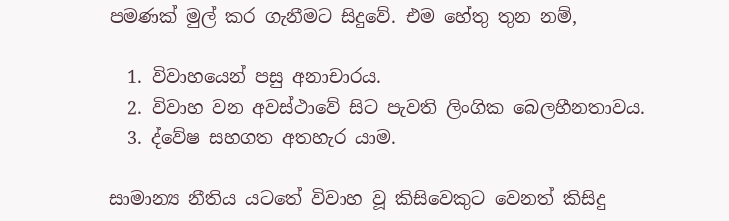පමණක් මුල් කර ගැනීමට සිදුවේ. එම හේතු තුන නම්,

  1. විවාහයෙන් පසු අනාචාරය.
  2. විවාහ වන අවස්ථාවේ සිට පැවති ලිංගික බෙලහීනතාවය.
  3. ද්වේෂ සහගත අතහැර යාම.

සාමාන්‍ය නීතිය යටතේ විවාහ වූ කිසිවෙකුට වෙනත් කිසිදු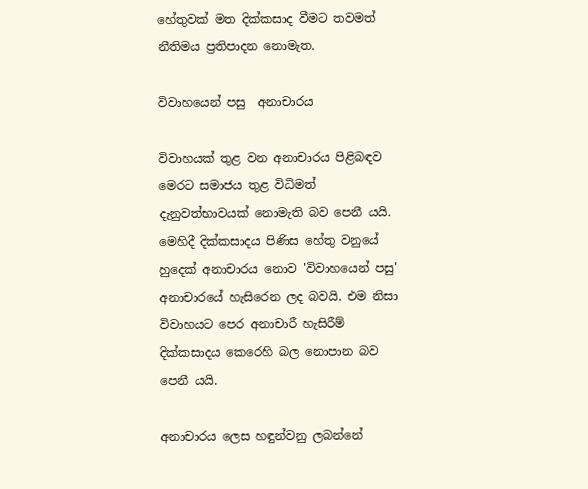හේතුවක් මත දික්කසාද වීමට තවමත් නීතිමය ප්‍රතිපාදන නොමැත.

විවාහයෙන් පසු  අනාචාරය

විවාහයක් තුළ වන අනාචාරය පිළිබඳව මෙරට සමාජය තුළ විධිමත් දැනුවත්භාවයක් නොමැති බව පෙනී යයි. මෙහිදී දික්කසාදය පිණිස හේතු වනුයේ හුදෙක් අනාචාරය නොව 'විවාහයෙන් පසු' අනාචාරයේ හැසිරෙන ලද බවයි. එම නිසා විවාහයට පෙර අනාචාරී හැසිරීම් දික්කසාදය කෙරෙහි බල නොපාන බව පෙනී යයි.

අනාචාරය ලෙස හඳුන්වනු ලබන්නේ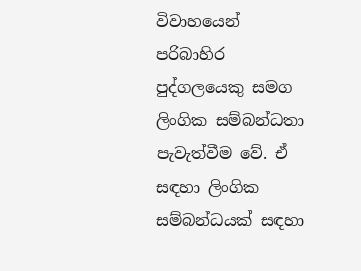විවාහයෙන් පරිබාහිර පුද්ගලයෙකු සමග ලිංගික සම්බන්ධතා පැවැත්වීම වේ. ඒ සඳහා ලිංගික සම්බන්ධයක් සඳහා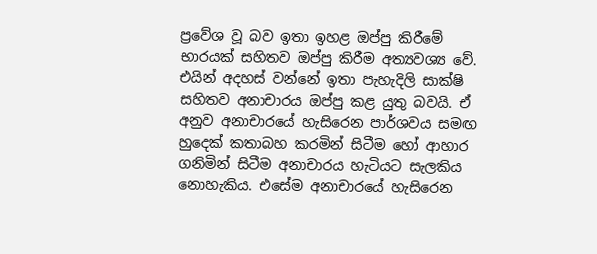ප්‍රවේශ වූ බව ඉතා ඉහළ ඔප්පු කිරීමේ භාරයක් සහිතව ඔප්පු කිරීම අත්‍යවශ්‍ය වේ. එයින් අදහස් වන්නේ ඉතා පැහැදිලි සාක්ෂි සහිතව අනාචාරය ඔප්පු කළ යුතු බවයි. ඒ අනුව අනාචාරයේ හැසිරෙන පාර්ශවය සමඟ හුදෙක් කතාබහ කරමින් සිටීම හෝ ආහාර ගනිමින් සිටීම අනාචාරය හැටියට සැලකිය නොහැකිය. එසේම අනාචාරයේ හැසිරෙන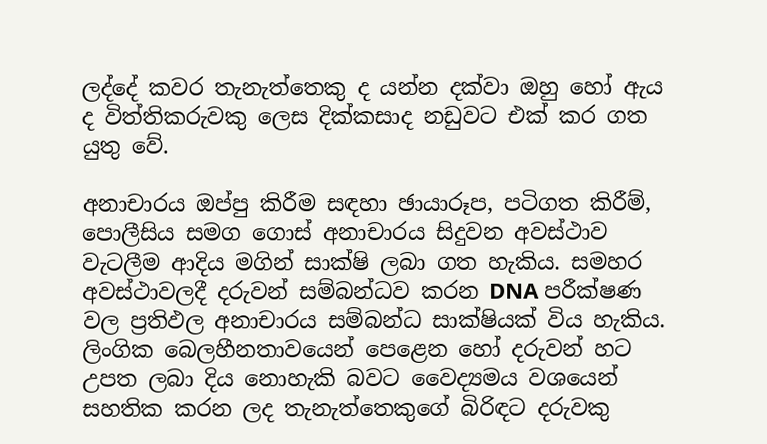ලද්දේ කවර තැනැත්තෙකු ද යන්න දක්වා ඔහු හෝ ඇය ද විත්තිකරුවකු ලෙස දික්කසාද නඩුවට එක් කර ගත යුතු වේ.

අනාචාරය ඔප්පු කිරීම සඳහා ඡායාරූප, පටිගත කිරීම්, පොලීසිය සමග ගොස් අනාචාරය සිදුවන අවස්ථාව වැටලීම ආදිය මගින් සාක්ෂි ලබා ගත හැකිය. සමහර අවස්ථාවලදී දරුවන් සම්බන්ධව කරන DNA පරීක්ෂණ වල ප්‍රතිඵල අනාචාරය සම්බන්ධ සාක්ෂියක් විය හැකිය. ලිංගික බෙලහීනතාවයෙන් පෙළෙන හෝ දරුවන් හට උපත ලබා දිය නොහැකි බවට වෛද්‍යමය වශයෙන් සහතික කරන ලද තැනැත්තෙකුගේ බිරිඳට දරුවකු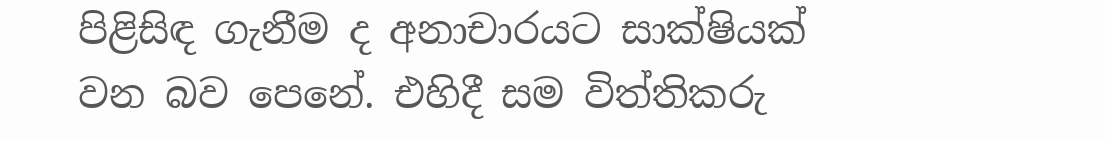පිළිසිඳ ගැනීම ද අනාචාරයට සාක්ෂියක් වන බව පෙනේ. එහිදී සම විත්තිකරු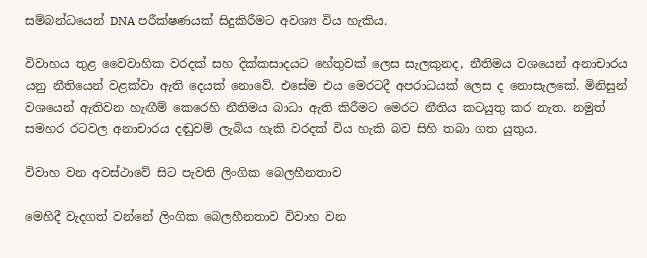සම්බන්ධයෙන් DNA පරීක්ෂණයක් සිදුකිරීමට අවශ්‍ය විය හැකිය.

විවාහය තුළ වෛවාහික වරදක් සහ දික්කසාදයට හේතුවක් ලෙස සැලකුනද, නීතිමය වශයෙන් අනාචාරය යනු නීතියෙන් වළක්වා ඇති දෙයක් නොවේ. එසේම එය මෙරටදී අපරාධයක් ලෙස ද නොසැලකේ. මිනිසුන් වශයෙන් ඇතිවන හැඟීම් කෙරෙහි නීතිමය බාධා ඇති කිරීමට මෙරට නීතිය කටයුතු කර නැත. නමුත් සමහර රටවල අනාචාරය දඬුවම් ලැබිය හැකි වරදක් විය හැකි බව සිහි තබා ගත යුතුය.

විවාහ වන අවස්ථාවේ සිට පැවති ලිංගික බෙලහීනතාව

මෙහිදී වැදගත් වන්නේ ලිංගික බෙලහීනතාව විවාහ වන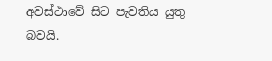අවස්ථාවේ සිට පැවතිය යුතු බවයි.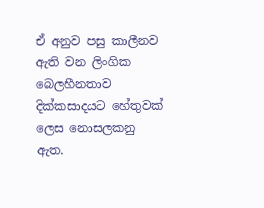ඒ අනුව පසු කාලීනව ඇති වන ලිංගික බෙලහීනතාව දික්කසාදයට හේතුවක් ලෙස නොසලකනු ඇත.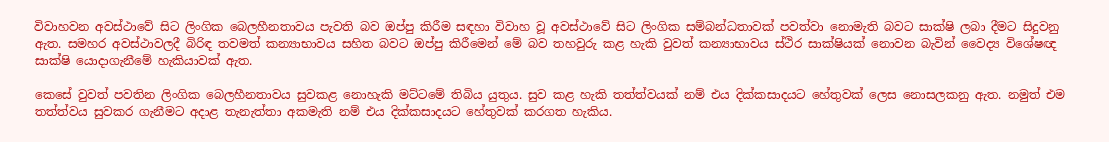විවාහවන අවස්ථාවේ සිට ලිංගික බෙලහීනතාවය පැවති බව ඔප්පු කිරීම සඳහා විවාහ වූ අවස්ථාවේ සිට ලිංගික සම්බන්ධතාවක් පවත්වා නොමැති බවට සාක්ෂි ලබා දීමට සිදුවනු ඇත. සමහර අවස්ථාවලදී බිරිඳ තවමත් කන්‍යාභාවය සහිත බවට ඔප්පු කිරීමෙන් මේ බව තහවුරු කළ හැකි වුවත් කන්‍යාභාවය ස්ථිර සාක්ෂියක් නොවන බැවින් වෛද්‍ය විශේෂඥ සාක්ෂි යොදාගැනීමේ හැකියාවක් ඇත.

කෙසේ වුවත් පවතින ලිංගික බෙලහීනතාවය සුවකළ නොහැකි මට්ටමේ තිබිය යුතුය. සුව කළ හැකි තත්ත්වයක් නම් එය දික්කසාදයට හේතුවක් ලෙස නොසලකනු ඇත. නමුත් එම තත්ත්වය සුවකර ගැනීමට අදාළ තැනැත්තා අකමැති නම් එය දික්කසාදයට හේතුවක් කරගත හැකිය.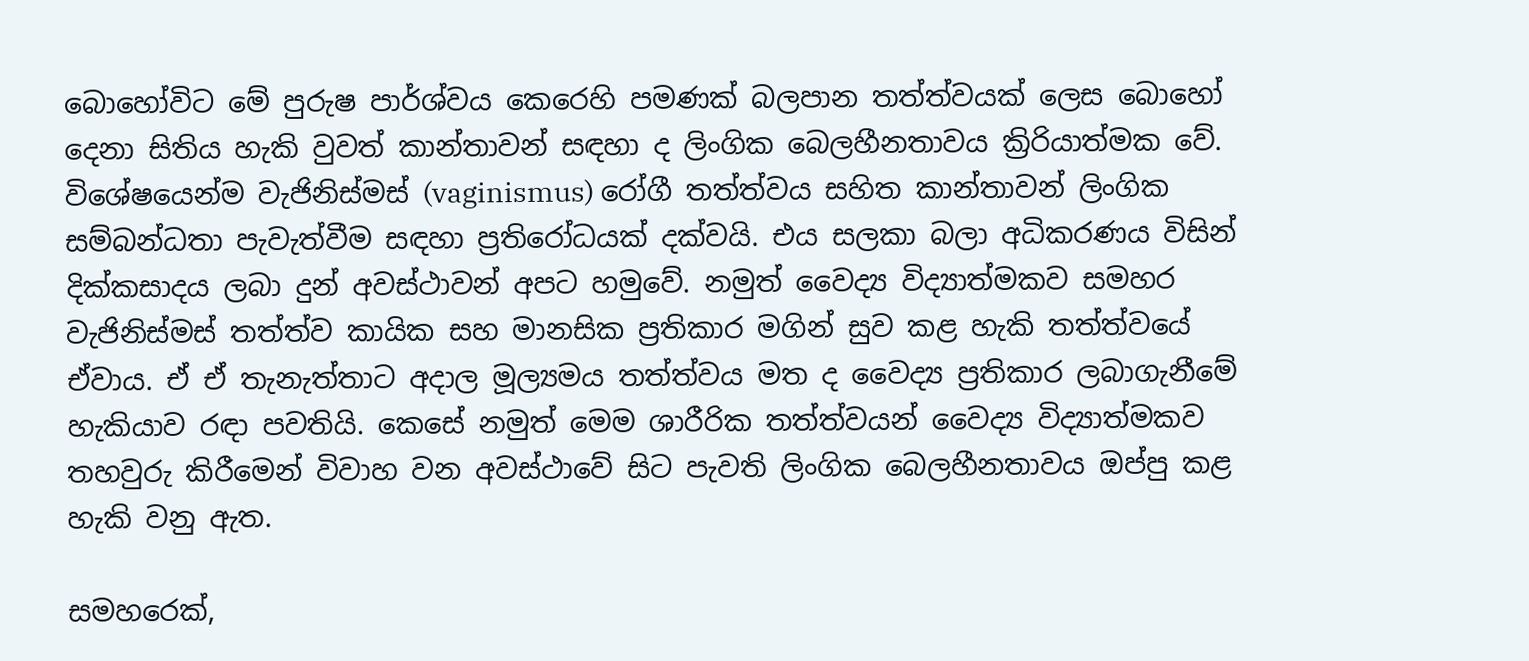බොහෝවිට මේ පුරුෂ පාර්ශ්වය කෙරෙහි පමණක් බලපාන තත්ත්වයක් ලෙස බොහෝ දෙනා සිතිය හැකි වුවත් කාන්තාවන් සඳහා ද ලිංගික බෙලහීනතාවය ක්‍රිරියාත්මක වේ. විශේෂයෙන්ම වැජිනිස්මස් (vaginismus) රෝගී තත්ත්වය සහිත කාන්තාවන් ලිංගික සම්බන්ධතා පැවැත්වීම සඳහා ප්‍රතිරෝධයක් දක්වයි. එය සලකා බලා අධිකරණය විසින් දික්කසාදය ලබා දුන් අවස්ථාවන් අපට හමුවේ. නමුත් වෛද්‍ය විද්‍යාත්මකව සමහර වැජිනිස්මස් තත්ත්ව කායික සහ මානසික ප්‍රතිකාර මගින් සුව කළ හැකි තත්ත්වයේ ඒවාය. ඒ ඒ තැනැත්තාට අදාල මූල්‍යමය තත්ත්වය මත ද වෛද්‍ය ප්‍රතිකාර ලබාගැනීමේ හැකියාව රඳා පවතියි. කෙසේ නමුත් මෙම ශාරීරික තත්ත්වයන් වෛද්‍ය විද්‍යාත්මකව තහවුරු කිරීමෙන් විවාහ වන අවස්ථාවේ සිට පැවති ලිංගික බෙලහීනතාවය ඔප්පු කළ හැකි වනු ඇත.

සමහරෙක්,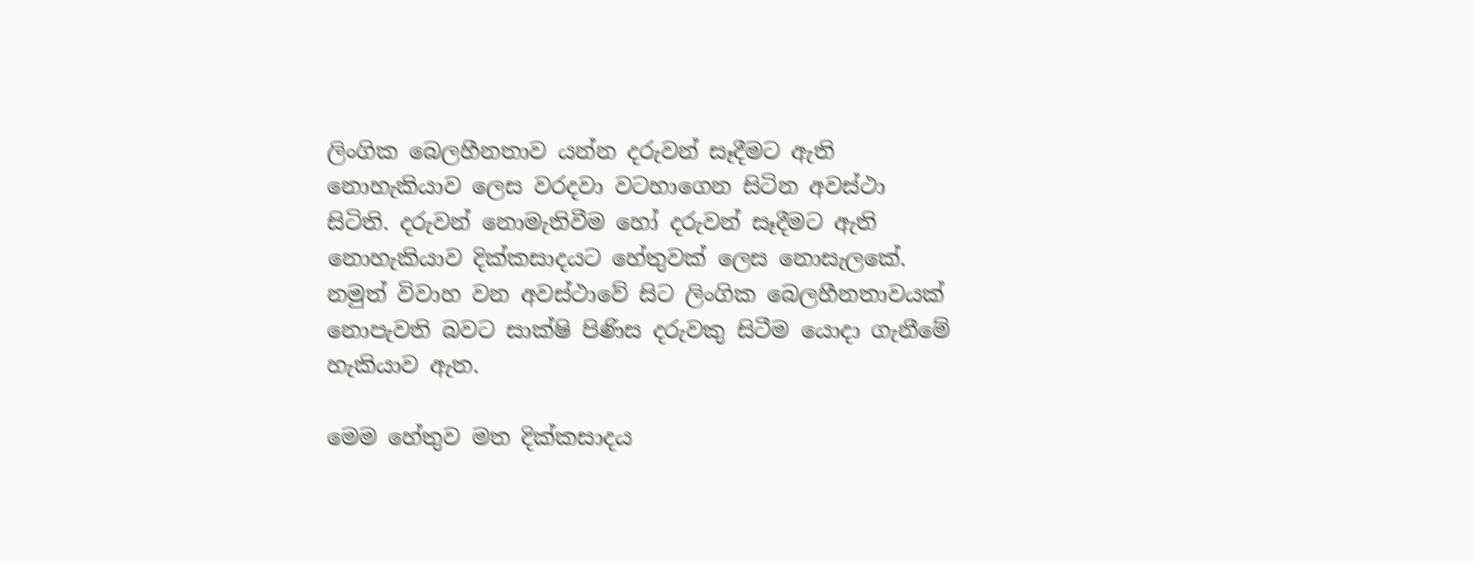ලිංගික බෙලහීනතාව යන්න දරුවන් සෑදීමට ඇති නොහැකියාව ලෙස වරදවා වටහාගෙන සිටින අවස්ථා සිටිති. දරුවන් නොමැතිවීම හෝ දරුවන් සෑදීමට ඇති නොහැකියාව දික්කසාදයට හේතුවක් ලෙස නොසැලකේ. නමුත් විවාහ වන අවස්ථාවේ සිට ලිංගික බෙලහීනතාවයක් නොපැවති බවට සාක්ෂි පිණිස දරුවකු සිටීම යොදා ගැනීමේ හැකියාව ඇත.

මෙම හේතුව මත දික්කසාදය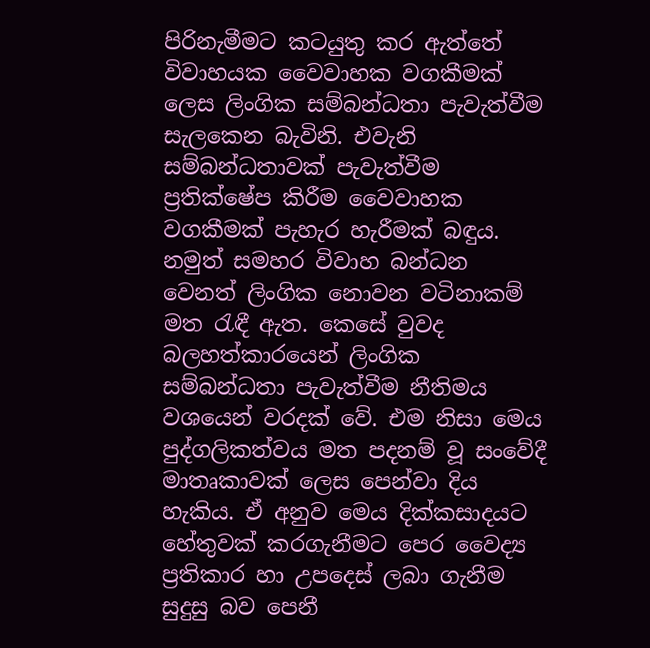පිරිනැමීමට කටයුතු කර ඇත්තේ විවාහයක වෛවාහක වගකීමක් ලෙස ලිංගික සම්බන්ධතා පැවැත්වීම සැලකෙන බැවිනි. එවැනි සම්බන්ධතාවක් පැවැත්වීම ප්‍රතික්ෂේප කිරීම වෛවාහක වගකීමක් පැහැර හැරීමක් බඳුය. නමුත් සමහර විවාහ බන්ධන වෙනත් ලිංගික නොවන වටිනාකම් මත රැඳී ඇත. කෙසේ වුවද බලහත්කාරයෙන් ලිංගික සම්බන්ධතා පැවැත්වීම නීතිමය වශයෙන් වරදක් වේ. එම නිසා මෙය පුද්ගලිකත්වය මත පදනම් වූ සංවේදී මාතෘකාවක් ලෙස පෙන්වා දිය හැකිය. ඒ අනුව මෙය දික්කසාදයට හේතුවක් කරගැනීමට පෙර වෛද්‍ය ප්‍රතිකාර හා උපදෙස් ලබා ගැනීම සුදුසු බව පෙනී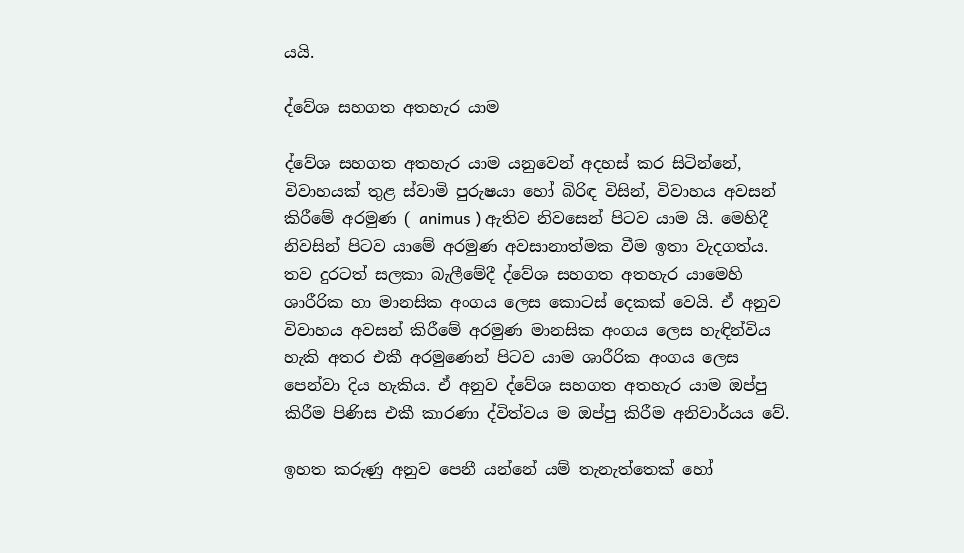යයි.

ද්වේශ සහගත අතහැර යාම

ද්වේශ සහගත අතහැර යාම යනුවෙන් අදහස් කර සිටින්නේ, විවාහයක් තුළ ස්වාමි පුරුෂයා හෝ බිරිඳ විසින්, විවාහය අවසන් කිරීමේ අරමුණ ( animus ) ඇතිව නිවසෙන් පිටව යාම යි. මෙහිදී නිවසින් පිටව යාමේ අරමුණ අවසානාත්මක වීම ඉතා වැදගත්ය. තව දුරටත් සලකා බැලීමේදී ද්වේශ සහගත අතහැර යාමෙහි ශාරීරික හා මානසික අංගය ලෙස කොටස් දෙකක් වෙයි. ඒ අනුව විවාහය අවසන් කිරීමේ අරමුණ මානසික අංගය ලෙස හැඳින්විය හැකි අතර එකී අරමුණෙන් පිටව යාම ශාරීරික අංගය ලෙස පෙන්වා දිය හැකිය. ඒ අනුව ද්වේශ සහගත අතහැර යාම ඔප්පු කිරීම පිණිස එකී කාරණා ද්විත්වය ම ඔප්පු කිරීම අනිවාර්යය වේ.

ඉහත කරුණු අනුව පෙනී යන්නේ යම් තැනැත්තෙක් හෝ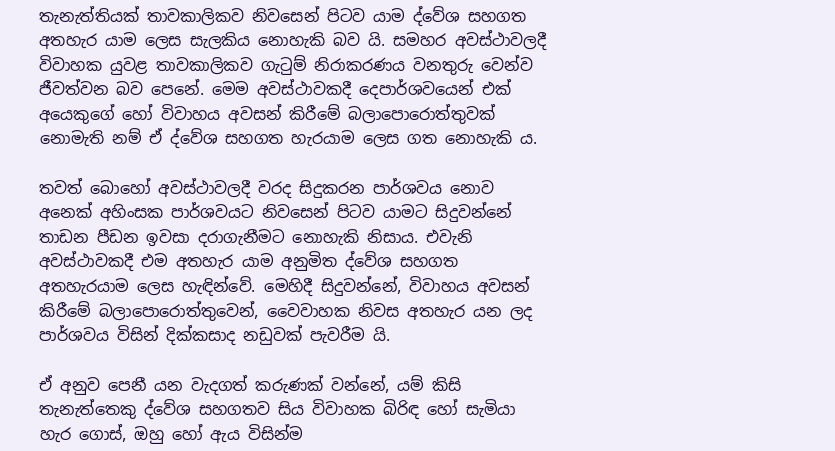තැනැත්තියක් තාවකාලිකව නිවසෙන් පිටව යාම ද්වේශ සහගත අතහැර යාම ලෙස සැලකිය නොහැකි බව යි. සමහර අවස්ථාවලදී විවාහක යුවළ තාවකාලිකව ගැටුම් නිරාකරණය වනතුරු වෙන්ව ජීවත්වන බව පෙනේ. මෙම අවස්ථාවකදී දෙපාර්ශවයෙන් එක් අයෙකුගේ හෝ විවාහය අවසන් කිරීමේ බලාපොරොත්තුවක් නොමැති නම් ඒ ද්වේශ සහගත හැරයාම ලෙස ගත නොහැකි ය.

තවත් බොහෝ අවස්ථාවලදී වරද සිදුකරන පාර්ශවය නොව අනෙක් අහිංසක පාර්ශවයට නිවසෙන් පිටව යාමට සිදුවන්නේ තාඩන පීඩන ඉවසා දරාගැනීමට නොහැකි නිසාය. එවැනි අවස්ථාවකදී එම අතහැර යාම අනුමිත ද්වේශ සහගත අතහැරයාම ලෙස හැඳින්වේ. මෙහිදී සිදුවන්නේ, විවාහය අවසන් කිරීමේ බලාපොරොත්තුවෙන්, වෛවාහක නිවස අතහැර යන ලද පාර්ශවය විසින් දික්කසාද නඩුවක් පැවරීම යි.

ඒ අනුව පෙනී යන වැදගත් කරුණක් වන්නේ, යම් කිසි තැනැත්තෙකු ද්වේශ සහගතව සිය විවාහක බිරිඳ හෝ සැමියා හැර ගොස්, ඔහු හෝ ඇය විසින්ම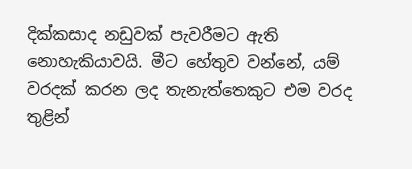දික්කසාද නඩුවක් පැවරීමට ඇති නොහැකියාවයි. මීට හේතුව වන්නේ, යම් වරදක් කරන ලද තැනැත්තෙකුට එම වරද තුළින්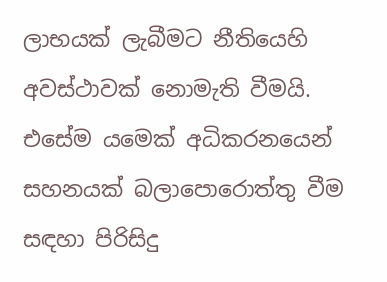ලාභයක් ලැබීමට නීතියෙහි අවස්ථාවක් නොමැති වීමයි. එසේම යමෙක් අධිකරනයෙන් සහනයක් බලාපොරොත්තු වීම සඳහා පිරිසිදු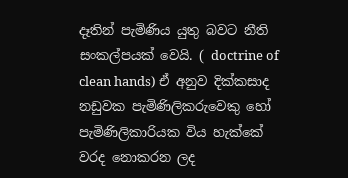දෑතින් පැමිණිය යුතු බවට නීති සංකල්පයක් වෙයි. ( doctrine of clean hands) ඒ අනුව දික්කසාද නඩුවක පැමිණිලිකරුවෙකු හෝ පැමිණිලිකාරියක විය හැක්කේ වරද නොකරන ලද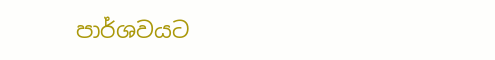පාර්ශවයට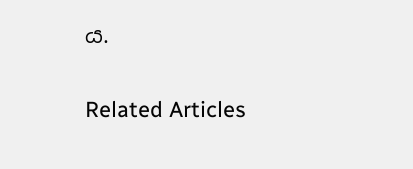ය.

Related Articles